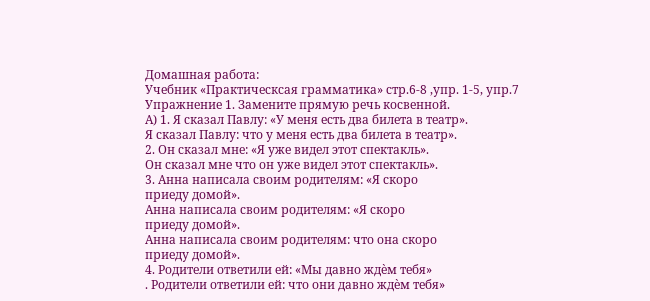Домашная работа:
Учебник «Практическсая грамматика» стр.6-8 ,упр. 1-5, упр.7
Упражнение 1. Замените прямую речь косвенной.
А) 1. Я сказал Павлу: «У меня есть два билета в театр».
Я сказал Павлу: что у меня есть два билета в театр».
2. Он сказал мне: «Я уже видел этот спектакль».
Он сказал мне что он уже видел этот спектакль».
3. Анна написала своим родителям: «Я скоро
приеду домой».
Анна написала своим родителям: «Я скоро
приеду домой».
Анна написала своим родителям: что она скоро
приеду домой».
4. Родители ответили ей: «Мы давно ждѐм тебя»
. Родители ответили ей: что они давно ждѐм тебя»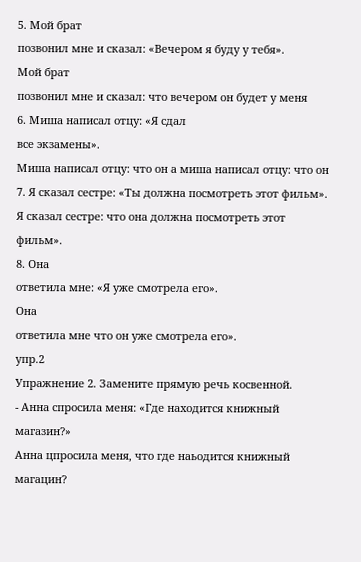5. Мой брат
позвонил мне и сказал: «Вечером я буду у тебя».
Мой брат
позвонил мне и сказал: что вечером он будет у меня
6. Миша написал отцу: «Я сдал
все экзамены».
Миша написал отцу: что он а миша написал отцу: что он
7. Я сказал сестре: «Ты должна посмотреть этот фильм».
Я сказал сестре: что она должна посмотреть этот фильм».
8. Она
ответила мне: «Я уже смотрела его».
Она
ответила мне что он уже смотрела его».
упр.2
Упражнение 2. Замените прямую речь косвенной.
- Анна спросила меня: «Где находится книжный магазин?»
Анна цпросила меня, что где наьодится книжный магацин?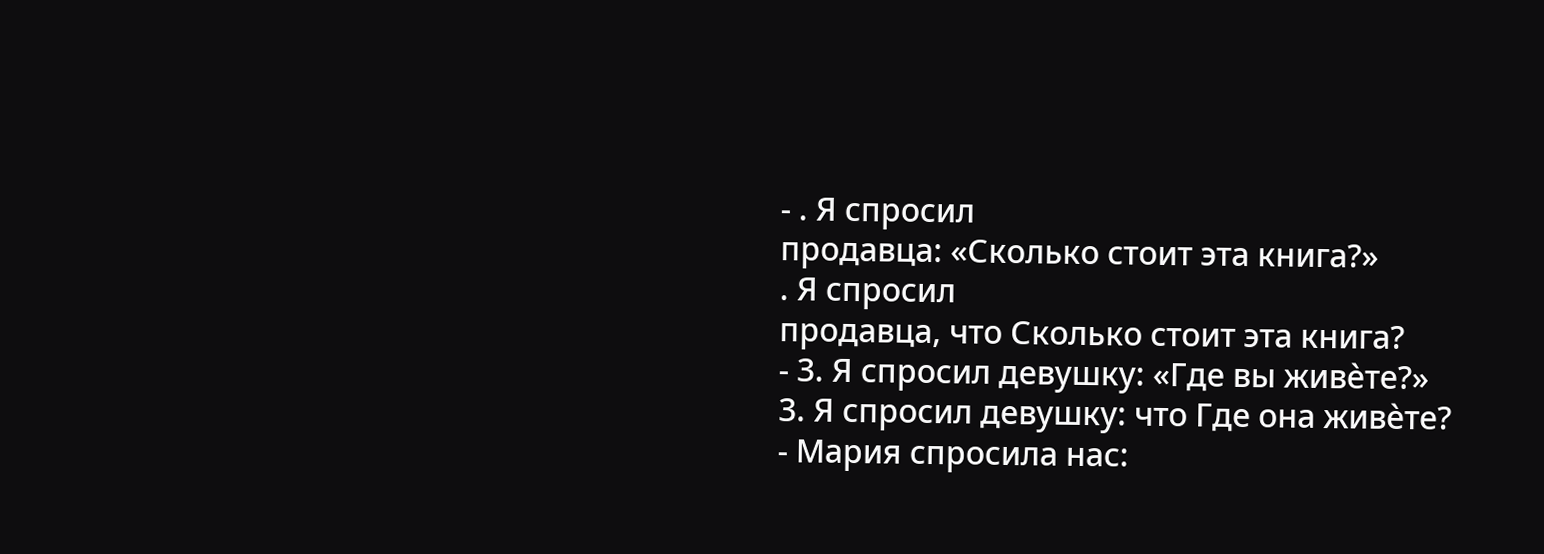- . Я спросил
продавца: «Сколько стоит эта книга?»
. Я спросил
продавца, что Сколько стоит эта книга?
- 3. Я спросил девушку: «Где вы живѐте?»
3. Я спросил девушку: что Где она живѐте?
- Мария спросила нас: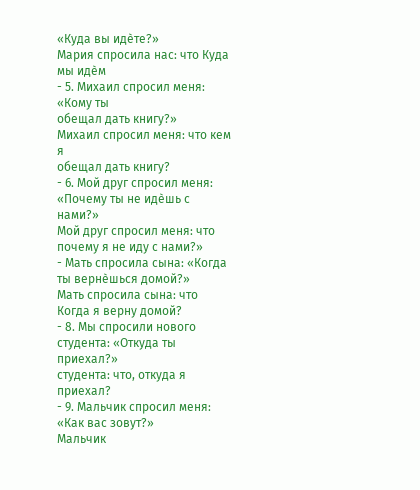«Куда вы идѐте?»
Мария спросила нас: что Куда мы идѐм
- 5. Михаил спросил меня: «Кому ты
обещал дать книгу?»
Михаил спросил меня: что кем я
обещал дать книгу?
- 6. Мой друг спросил меня: «Почему ты не идѐшь с нами?»
Мой друг спросил меня: что почему я не иду с нами?»
- Мать спросила сына: «Когда ты вернѐшься домой?»
Мать спросила сына: что Когда я верну домой?
- 8. Мы спросили нового
студента: «Откуда ты приехал?»
студента: что, откуда я приехал?
- 9. Мальчик спросил меня: «Как вас зовут?»
Мальчик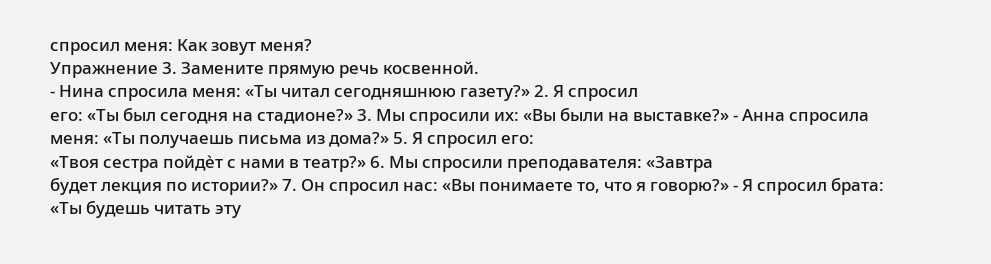спросил меня: Как зовут меня?
Упражнение 3. Замените прямую речь косвенной.
- Нина спросила меня: «Ты читал сегодняшнюю газету?» 2. Я спросил
его: «Ты был сегодня на стадионе?» 3. Мы спросили их: «Вы были на выставке?» - Анна спросила меня: «Ты получаешь письма из дома?» 5. Я спросил его:
«Твоя сестра пойдѐт с нами в театр?» 6. Мы спросили преподавателя: «Завтра
будет лекция по истории?» 7. Он спросил нас: «Вы понимаете то, что я говорю?» - Я спросил брата: «Ты будешь читать эту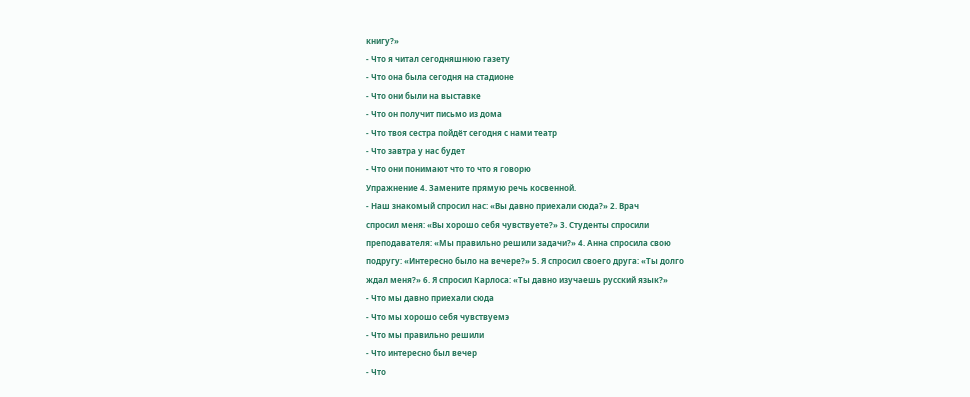книгу?»
- Что я читал сегодняшнюю газету
- Что она была сегодня на стадионе
- Что они были на выставке
- Что он получит письмо из дома
- Что твоя сестра пойдёт сегодня с нами театр
- Что завтра у нас будет
- Что они понимают что то что я говорю
Упражнение 4. Замените прямую речь косвенной.
- Наш знакомый спросил нас: «Вы давно приехали сюда?» 2. Врач
спросил меня: «Вы хорошо себя чувствуете?» 3. Студенты спросили
преподавателя: «Мы правильно решили задачи?» 4. Анна спросила свою
подругу: «Интересно было на вечере?» 5. Я спросил своего друга: «Ты долго
ждал меня?» 6. Я спросил Карлоса: «Ты давно изучаешь русский язык?»
- Что мы давно приехали сюда
- Что мы хорошо себя чувствуемэ
- Что мы правильно решили
- Что интересно был вечер
- Что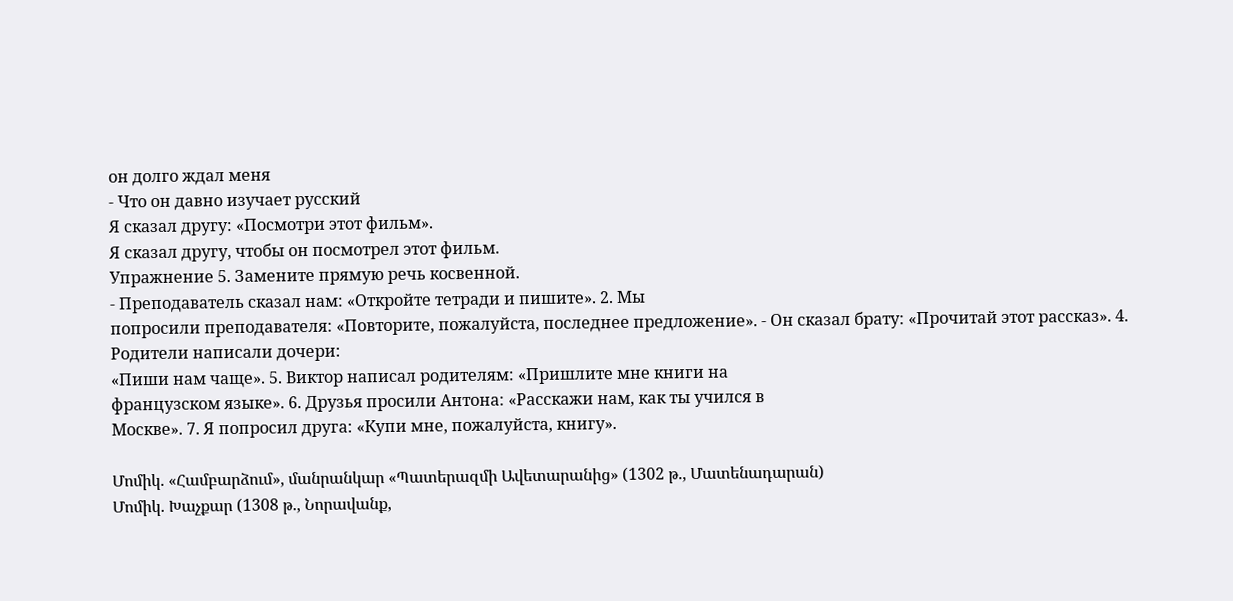он долго ждал меня
- Что он давно изучает русский
Я сказал другу: «Посмотри этот фильм».
Я сказал другу, чтобы он посмотрел этот фильм.
Упражнение 5. Замените прямую речь косвенной.
- Преподаватель сказал нам: «Откройте тетради и пишите». 2. Мы
попросили преподавателя: «Повторите, пожалуйста, последнее предложение». - Он сказал брату: «Прочитай этот рассказ». 4. Родители написали дочери:
«Пиши нам чаще». 5. Виктор написал родителям: «Пришлите мне книги на
французском языке». 6. Друзья просили Антона: «Расскажи нам, как ты учился в
Москве». 7. Я попросил друга: «Купи мне, пожалуйста, книгу».

Մոմիկ. «Համբարձում», մանրանկար «Պատերազմի Ավետարանից» (1302 թ., Մատենադարան)
Մոմիկ. Խաչքար (1308 թ., Նորավանք,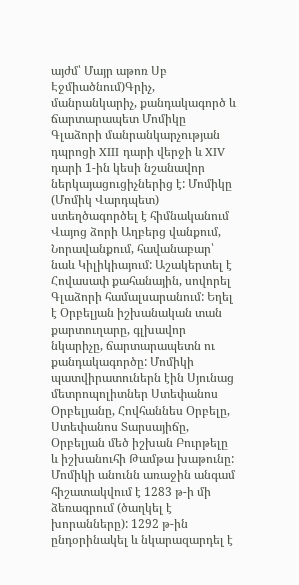այժմ՝ Մայր աթոռ Սբ Էջմիածնում)Գրիչ, մանրանկարիչ, քանդակագործ և ճարտարապետ Մոմիկը Գլաձորի մանրանկարչության դպրոցի XIII դարի վերջի և XIV դարի 1-ին կեսի նշանավոր ներկայացուցիչներից է: Մոմիկը (Մոմիկ Վարդպետ) ստեղծագործել է հիմնականում Վայոց ձորի Աղբերց վանքում, Նորավանքում, հավանաբար՝ նաև Կիլիկիայում: Աշակերտել է Հովասափ քահանային, սովորել Գլաձորի համալսարանում: Եղել է Օրբելյան իշխանական տան քարտուղարը, գլխավոր նկարիչը, ճարտարապետն ու քանդակագործը: Մոմիկի պատվիրատուներն էին Սյունաց մետրոպոլիտներ Ստեփանոս Օրբելյանը, Հովհաննես Օրբելը, Ստեփանոս Տարսայիճը, Օրբելյան մեծ իշխան Բուրթելը և իշխանուհի Թամթա խաթունը: Մոմիկի անունն առաջին անգամ հիշատակվում է 1283 թ-ի մի ձեռագրում (ծաղկել է խորանները): 1292 թ-ին ընդօրինակել և նկարազարդել է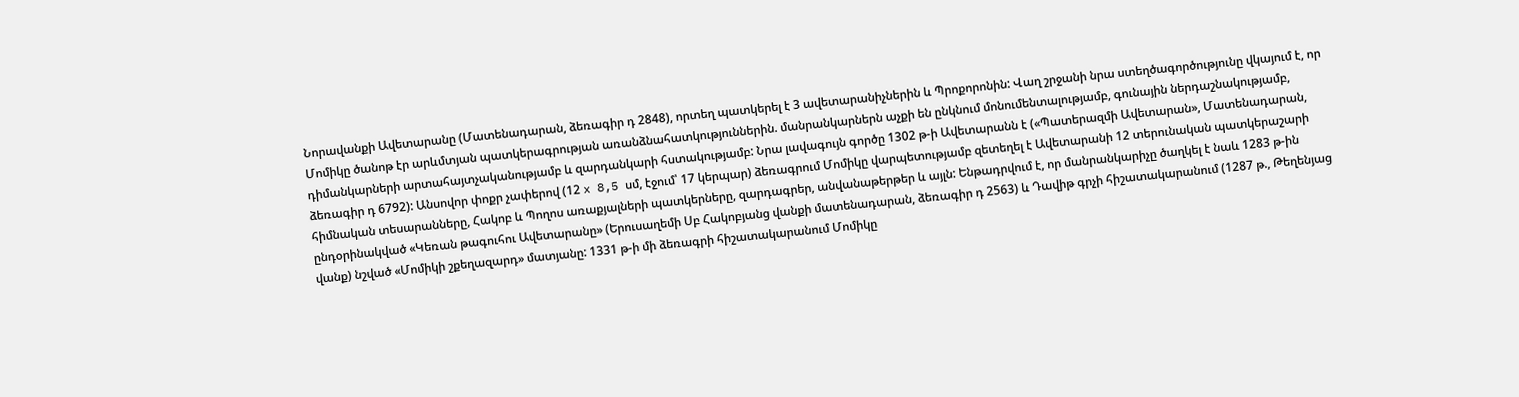Նորավանքի Ավետարանը (Մատենադարան, ձեռագիր դ 2848), որտեղ պատկերել է 3 ավետարանիչներին և Պրոքորոնին: Վաղ շրջանի նրա ստեղծագործությունը վկայում է, որ Մոմիկը ծանոթ էր արևմտյան պատկերագրության առանձնահատկություններին. մանրանկարներն աչքի են ընկնում մոնումենտալությամբ, գունային ներդաշնակությամբ, դիմանկարների արտահայտչականությամբ և զարդանկարի հստակությամբ: Նրա լավագույն գործը 1302 թ-ի Ավետարանն է («Պատերազմի Ավետարան», Մատենադարան, ձեռագիր դ 6792): Անսովոր փոքր չափերով (12 x 8,5 սմ, էջում՝ 17 կերպար) ձեռագրում Մոմիկը վարպետությամբ զետեղել է Ավետարանի 12 տերունական պատկերաշարի հիմնական տեսարանները, Հակոբ և Պողոս առաքյալների պատկերները, զարդագրեր, անվանաթերթեր և այլն: Ենթադրվում է, որ մանրանկարիչը ծաղկել է նաև 1283 թ-ին ընդօրինակված «Կեռան թագուհու Ավետարանը» (Երուսաղեմի Սբ Հակոբյանց վանքի մատենադարան, ձեռագիր դ 2563) և Դավիթ գրչի հիշատակարանում (1287 թ., Թեղենյաց վանք) նշված «Մոմիկի շքեղազարդ» մատյանը: 1331 թ-ի մի ձեռագրի հիշատակարանում Մոմիկը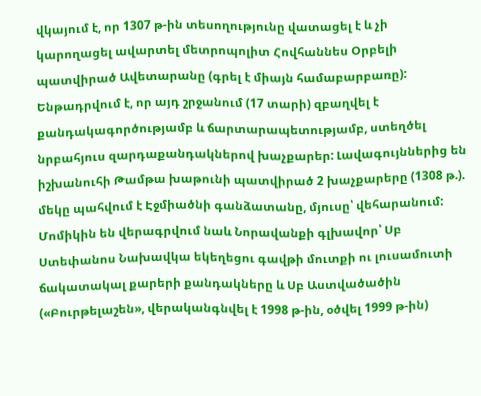վկայում է, որ 1307 թ-ին տեսողությունը վատացել է և չի կարողացել ավարտել մետրոպոլիտ Հովհաննես Օրբելի պատվիրած Ավետարանը (գրել է միայն համաբարբառը): Ենթադրվում է, որ այդ շրջանում (17 տարի) զբաղվել է քանդակագործությամբ և ճարտարապետությամբ, ստեղծել նրբահյուս զարդաքանդակներով խաչքարեր: Լավագույններից են իշխանուհի Թամթա խաթունի պատվիրած 2 խաչքարերը (1308 թ.). մեկը պահվում է Էջմիածնի գանձատանը, մյուսը՝ վեհարանում: Մոմիկին են վերագրվում նաև Նորավանքի գլխավոր՝ Սբ Ստեփանոս Նախավկա եկեղեցու գավթի մուտքի ու լուսամուտի ճակատակալ քարերի քանդակները և Սբ Աստվածածին («Բուրթելաշեն», վերականգնվել է 1998 թ-ին, օծվել 1999 թ-ին)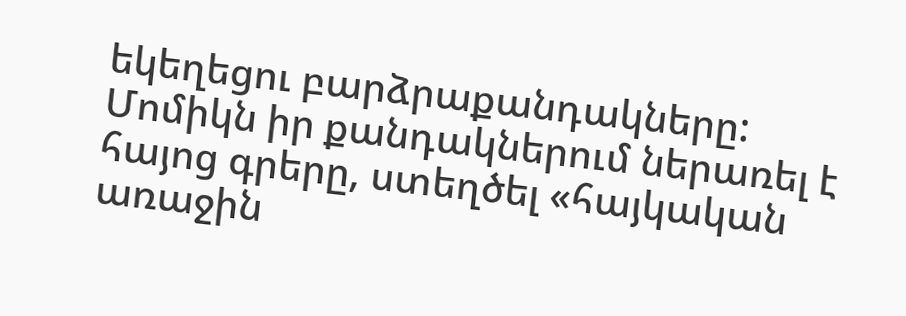եկեղեցու բարձրաքանդակները: Մոմիկն իր քանդակներում ներառել է հայոց գրերը, ստեղծել «հայկական առաջին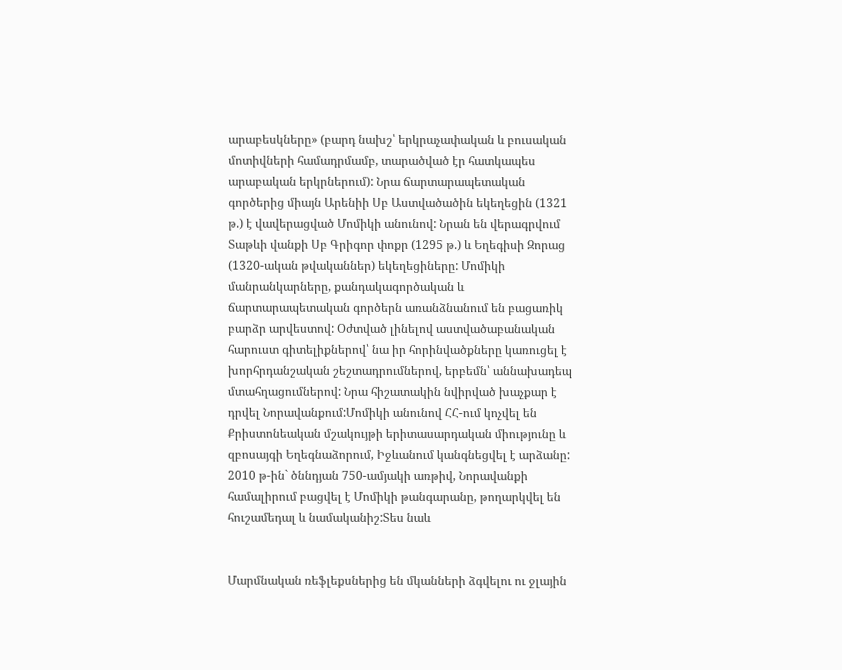արաբեսկները» (բարդ նախշ՝ երկրաչափական և բուսական մոտիվների համադրմամբ, տարածված էր հատկապես արաբական երկրներում): Նրա ճարտարապետական գործերից միայն Արենիի Սբ Աստվածածին եկեղեցին (1321 թ.) է վավերացված Մոմիկի անունով: Նրան են վերագրվում Տաթևի վանքի Սբ Գրիգոր փոքր (1295 թ.) և Եղեգիսի Զորաց (1320-ական թվականներ) եկեղեցիները: Մոմիկի մանրանկարները, քանդակագործական և ճարտարապետական գործերն առանձնանում են բացառիկ բարձր արվեստով: Օժտված լինելով աստվածաբանական հարուստ գիտելիքներով՝ նա իր հորինվածքները կառուցել է խորհրդանշական շեշտադրումներով, երբեմն՝ աննախադեպ մտահղացումներով: Նրա հիշատակին նվիրված խաչքար է դրվել Նորավանքում:Մոմիկի անունով ՀՀ-ում կոչվել են Քրիստոնեական մշակույթի երիտասարդական միությունը և զբոսայգի Եղեգնաձորում, Իջևանում կանգնեցվել է արձանը: 2010 թ-ին` ծննդյան 750-ամյակի առթիվ, Նորավանքի համալիրում բացվել է Մոմիկի թանգարանը, թողարկվել են հուշամեդալ և նամականիշ:Տես նաև


Մարմնական ռեֆլեքսներից են մկանների ձգվելու ու ջլային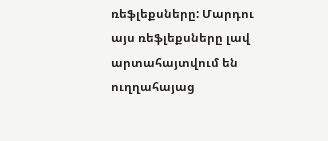ռեֆլեքսները: Մարդու այս ռեֆլեքսները լավ արտահայտվում են ուղղահայաց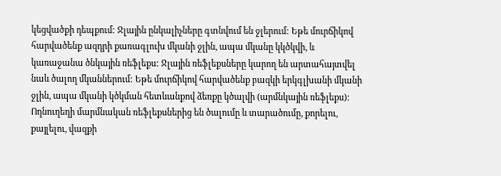կեցվածքի դեպքում: Ջլային ընկալիչները գտնվում են ջլերում: Եթե մուրճիկով հարվածենք ազդրի քառագլուխ մկանի ջլին, ապա մկանը կկծկվի, և կառաջանա ծնկային ռեֆլեքս: Ջլային ռեֆլեքսները կարող են արտահայտվել նաև ծալող մկաններում: Եթե մուրճիկով հարվածենք բազկի երկգլխանի մկանի ջլին, ապա մկանի կծկման հետևանքով ձեռքը կծալվի (արմնկային ռեֆլեքս): Ողնուղեղի մարմնական ռեֆլեքսներից են ծալումը և տարածումը, քորելու, քայլելու, վազքի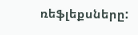ռեֆլեքսները: